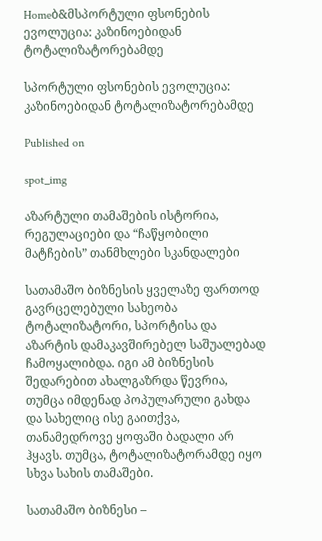Homeბ&მსპორტული ფსონების ევოლუცია: კაზინოებიდან ტოტალიზატორებამდე

სპორტული ფსონების ევოლუცია: კაზინოებიდან ტოტალიზატორებამდე

Published on

spot_img

აზარტული თამაშების ისტორია, რეგულაციები და “ჩაწყობილი მატჩების” თანმხლები სკანდალები

სათამაშო ბიზნესის ყველაზე ფართოდ გავრცელებული სახეობა ტოტალიზატორი, სპორტისა და აზარტის დამაკავშირებელ საშუალებად ჩამოყალიბდა. იგი ამ ბიზნესის შედარებით ახალგაზრდა წევრია, თუმცა იმდენად პოპულარული გახდა და სახელიც ისე გაითქვა, თანამედროვე ყოფაში ბადალი არ ჰყავს. თუმცა, ტოტალიზატორამდე იყო სხვა სახის თამაშები.

სათამაშო ბიზნესი –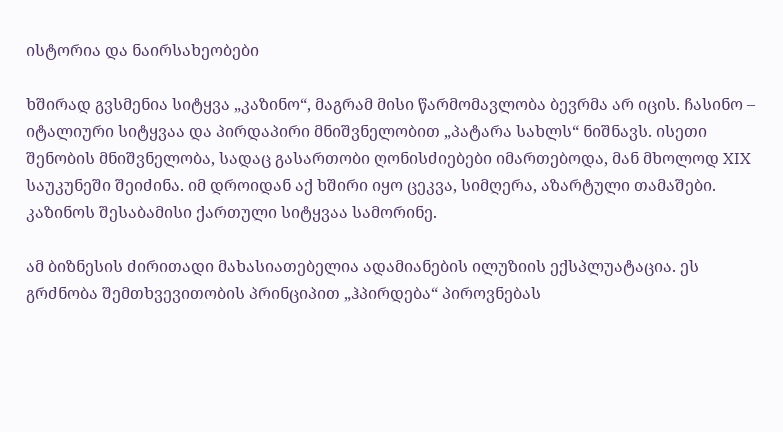ისტორია და ნაირსახეობები

ხშირად გვსმენია სიტყვა „კაზინო“, მაგრამ მისი წარმომავლობა ბევრმა არ იცის. ჩასინო – იტალიური სიტყვაა და პირდაპირი მნიშვნელობით „პატარა სახლს“ ნიშნავს. ისეთი შენობის მნიშვნელობა, სადაც გასართობი ღონისძიებები იმართებოდა, მან მხოლოდ XIX საუკუნეში შეიძინა. იმ დროიდან აქ ხშირი იყო ცეკვა, სიმღერა, აზარტული თამაშები. კაზინოს შესაბამისი ქართული სიტყვაა სამორინე.

ამ ბიზნესის ძირითადი მახასიათებელია ადამიანების ილუზიის ექსპლუატაცია. ეს გრძნობა შემთხვევითობის პრინციპით „ჰპირდება“ პიროვნებას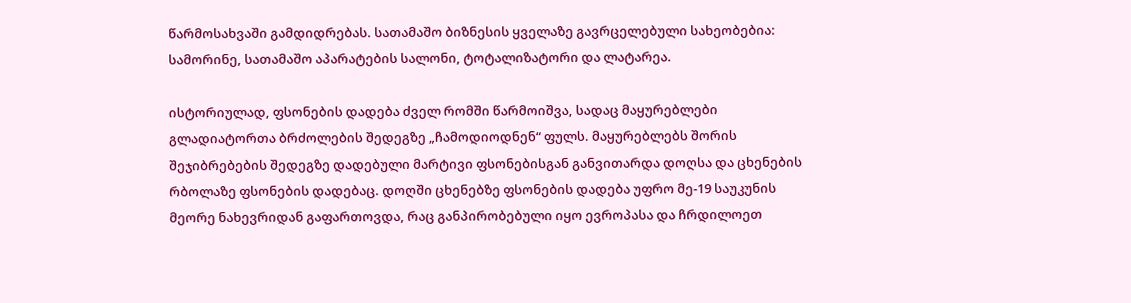წარმოსახვაში გამდიდრებას. სათამაშო ბიზნესის ყველაზე გავრცელებული სახეობებია: სამორინე, სათამაშო აპარატების სალონი, ტოტალიზატორი და ლატარეა.

ისტორიულად, ფსონების დადება ძველ რომში წარმოიშვა, სადაც მაყურებლები გლადიატორთა ბრძოლების შედეგზე „ჩამოდიოდნენ“ ფულს. მაყურებლებს შორის შეჯიბრებების შედეგზე დადებული მარტივი ფსონებისგან განვითარდა დოღსა და ცხენების რბოლაზე ფსონების დადებაც. დოღში ცხენებზე ფსონების დადება უფრო მე-19 საუკუნის მეორე ნახევრიდან გაფართოვდა, რაც განპირობებული იყო ევროპასა და ჩრდილოეთ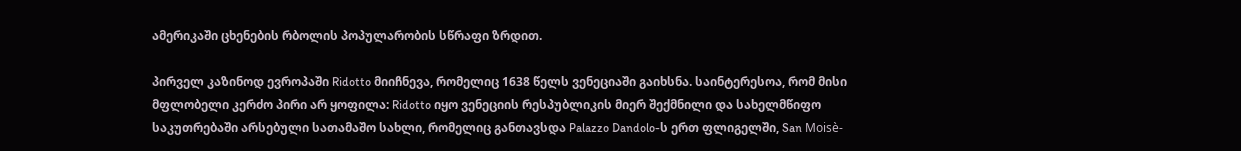ამერიკაში ცხენების რბოლის პოპულარობის სწრაფი ზრდით.

პირველ კაზინოდ ევროპაში Ridotto მიიჩნევა, რომელიც 1638 წელს ვენეციაში გაიხსნა. საინტერესოა, რომ მისი მფლობელი კერძო პირი არ ყოფილა: Ridotto იყო ვენეციის რესპუბლიკის მიერ შექმნილი და სახელმწიფო საკუთრებაში არსებული სათამაშო სახლი, რომელიც განთავსდა Palazzo Dandolo-ს ერთ ფლიგელში, San Moisè-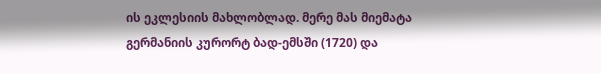ის ეკლესიის მახლობლად. მერე მას მიემატა გერმანიის კურორტ ბად-ემსში (1720) და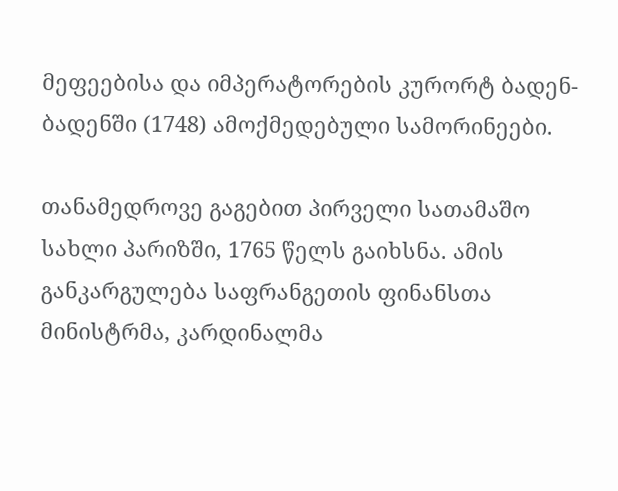მეფეებისა და იმპერატორების კურორტ ბადენ-ბადენში (1748) ამოქმედებული სამორინეები.

თანამედროვე გაგებით პირველი სათამაშო სახლი პარიზში, 1765 წელს გაიხსნა. ამის განკარგულება საფრანგეთის ფინანსთა მინისტრმა, კარდინალმა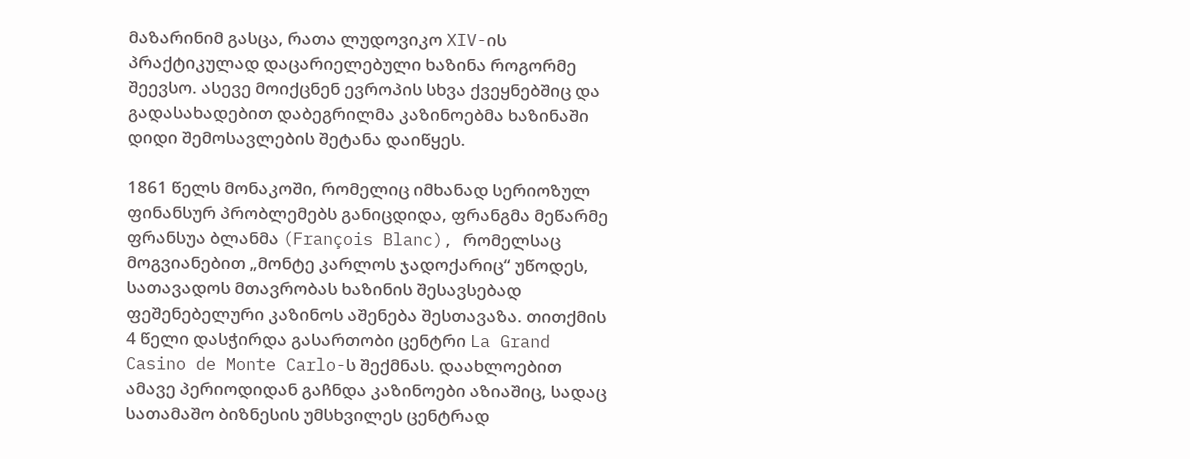მაზარინიმ გასცა, რათა ლუდოვიკო XIV-ის პრაქტიკულად დაცარიელებული ხაზინა როგორმე შეევსო. ასევე მოიქცნენ ევროპის სხვა ქვეყნებშიც და გადასახადებით დაბეგრილმა კაზინოებმა ხაზინაში დიდი შემოსავლების შეტანა დაიწყეს.

1861 წელს მონაკოში, რომელიც იმხანად სერიოზულ ფინანსურ პრობლემებს განიცდიდა, ფრანგმა მეწარმე ფრანსუა ბლანმა (François Blanc), რომელსაც მოგვიანებით „მონტე კარლოს ჯადოქარიც“ უწოდეს, სათავადოს მთავრობას ხაზინის შესავსებად ფეშენებელური კაზინოს აშენება შესთავაზა. თითქმის 4 წელი დასჭირდა გასართობი ცენტრი La Grand Casino de Monte Carlo-ს შექმნას. დაახლოებით ამავე პერიოდიდან გაჩნდა კაზინოები აზიაშიც, სადაც სათამაშო ბიზნესის უმსხვილეს ცენტრად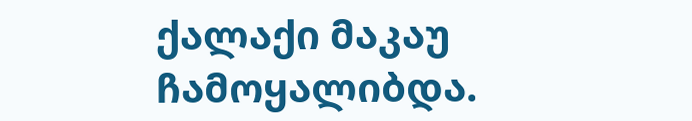ქალაქი მაკაუ ჩამოყალიბდა.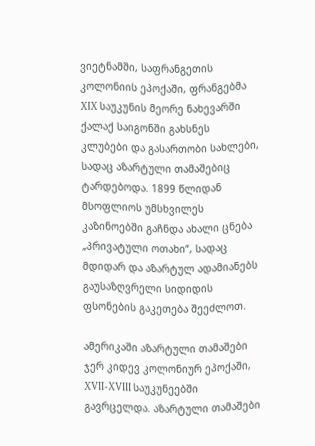ვიეტნამში, საფრანგეთის კოლონიის ეპოქაში, ფრანგებმა XIX საუკუნის მეორე ნახევარში ქალაქ საიგონში გახსნეს კლუბები და გასართობი სახლები, სადაც აზარტული თამაშებიც ტარდებოდა. 1899 წლიდან მსოფლიოს უმსხვილეს კაზინოებში გაჩნდა ახალი ცნება „პრივატული ოთახი“, სადაც მდიდარ და აზარტულ ადამიანებს გაუსაზღვრელი სიდიდის ფსონების გაკეთება შეეძლოთ.

ამერიკაში აზარტული თამაშები ჯერ კიდევ კოლონიურ ეპოქაში, XVII-XVIII საუკუნეებში გავრცელდა. აზარტული თამაშები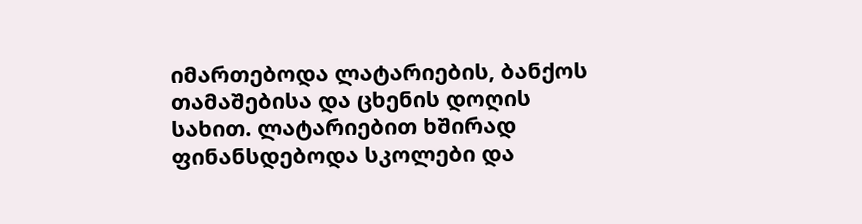იმართებოდა ლატარიების, ბანქოს თამაშებისა და ცხენის დოღის სახით. ლატარიებით ხშირად ფინანსდებოდა სკოლები და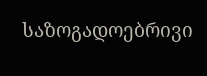საზოგადოებრივი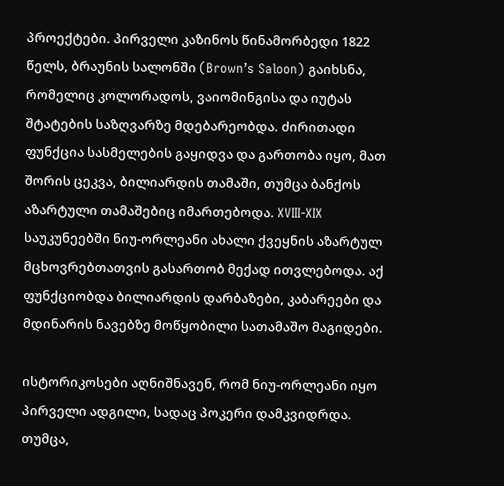პროექტები. პირველი კაზინოს წინამორბედი 1822 წელს, ბრაუნის სალონში (Brown’s Saloon) გაიხსნა, რომელიც კოლორადოს, ვაიომინგისა და იუტას შტატების საზღვარზე მდებარეობდა. ძირითადი ფუნქცია სასმელების გაყიდვა და გართობა იყო, მათ შორის ცეკვა, ბილიარდის თამაში, თუმცა ბანქოს აზარტული თამაშებიც იმართებოდა. XVIII-XIX საუკუნეებში ნიუ-ორლეანი ახალი ქვეყნის აზარტულ მცხოვრებთათვის გასართობ მექად ითვლებოდა. აქ ფუნქციობდა ბილიარდის დარბაზები, კაბარეები და მდინარის ნავებზე მოწყობილი სათამაშო მაგიდები.

ისტორიკოსები აღნიშნავენ, რომ ნიუ-ორლეანი იყო პირველი ადგილი, სადაც პოკერი დამკვიდრდა. თუმცა,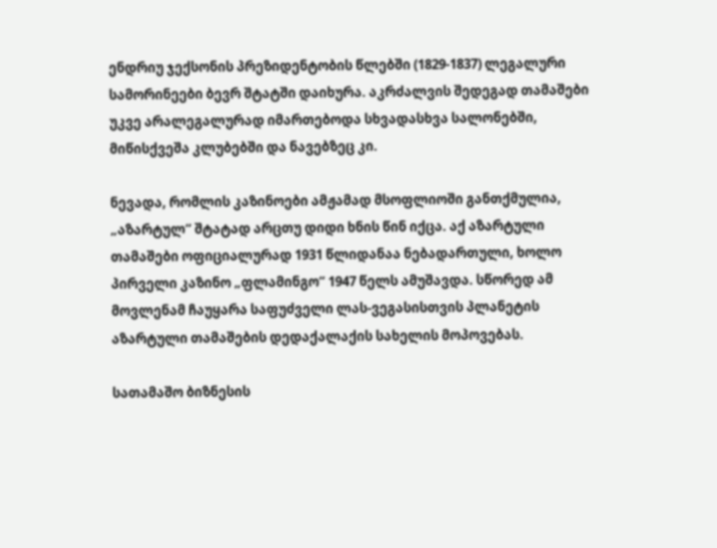ენდრიუ ჯექსონის პრეზიდენტობის წლებში (1829-1837) ლეგალური სამორინეები ბევრ შტატში დაიხურა. აკრძალვის შედეგად თამაშები უკვე არალეგალურად იმართებოდა სხვადასხვა სალონებში, მიწისქვეშა კლუბებში და ნავებზეც კი.

ნევადა, რომლის კაზინოები ამჟამად მსოფლიოში განთქმულია, „აზარტულ“ შტატად არცთუ დიდი ხნის წინ იქცა. აქ აზარტული თამაშები ოფიციალურად 1931 წლიდანაა ნებადართული, ხოლო პირველი კაზინო „ფლამინგო“ 1947 წელს ამუშავდა. სწორედ ამ მოვლენამ ჩაუყარა საფუძველი ლას-ვეგასისთვის პლანეტის აზარტული თამაშების დედაქალაქის სახელის მოპოვებას.

სათამაშო ბიზნესის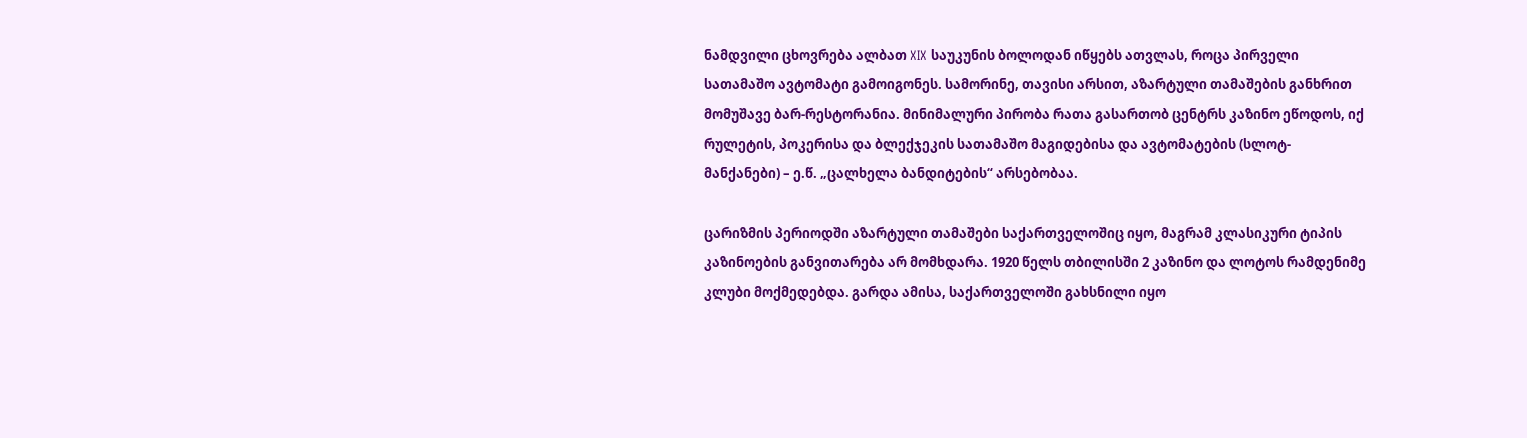ნამდვილი ცხოვრება ალბათ XIX საუკუნის ბოლოდან იწყებს ათვლას, როცა პირველი სათამაშო ავტომატი გამოიგონეს. სამორინე, თავისი არსით, აზარტული თამაშების განხრით მომუშავე ბარ-რესტორანია. მინიმალური პირობა რათა გასართობ ცენტრს კაზინო ეწოდოს, იქ რულეტის, პოკერისა და ბლექჯეკის სათამაშო მაგიდებისა და ავტომატების (სლოტ-მანქანები) – ე.წ. „ცალხელა ბანდიტების“ არსებობაა.

ცარიზმის პერიოდში აზარტული თამაშები საქართველოშიც იყო, მაგრამ კლასიკური ტიპის კაზინოების განვითარება არ მომხდარა. 1920 წელს თბილისში 2 კაზინო და ლოტოს რამდენიმე კლუბი მოქმედებდა. გარდა ამისა, საქართველოში გახსნილი იყო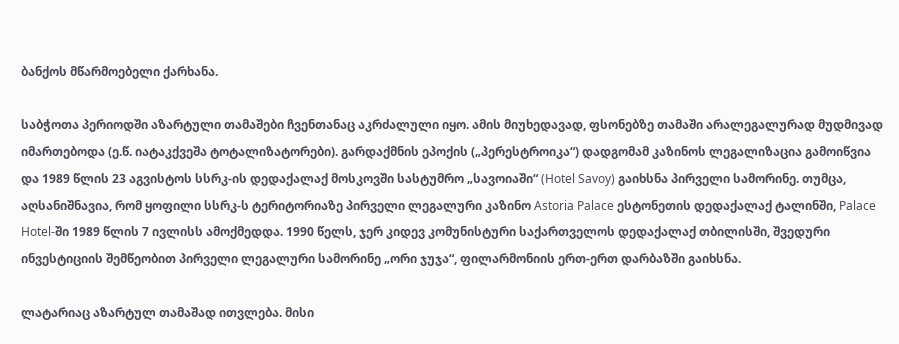ბანქოს მწარმოებელი ქარხანა.

საბჭოთა პერიოდში აზარტული თამაშები ჩვენთანაც აკრძალული იყო. ამის მიუხედავად, ფსონებზე თამაში არალეგალურად მუდმივად იმართებოდა (ე.წ. იატაკქვეშა ტოტალიზატორები). გარდაქმნის ეპოქის („პერესტროიკა“) დადგომამ კაზინოს ლეგალიზაცია გამოიწვია და 1989 წლის 23 აგვისტოს სსრკ-ის დედაქალაქ მოსკოვში სასტუმრო „სავოიაში“ (Hotel Savoy) გაიხსნა პირველი სამორინე. თუმცა, აღსანიშნავია, რომ ყოფილი სსრკ-ს ტერიტორიაზე პირველი ლეგალური კაზინო Astoria Palace ესტონეთის დედაქალაქ ტალინში, Palace Hotel-ში 1989 წლის 7 ივლისს ამოქმედდა. 1990 წელს, ჯერ კიდევ კომუნისტური საქართველოს დედაქალაქ თბილისში, შვედური ინვესტიციის შემწეობით პირველი ლეგალური სამორინე „ორი ჯუჯა“, ფილარმონიის ერთ-ერთ დარბაზში გაიხსნა.

ლატარიაც აზარტულ თამაშად ითვლება. მისი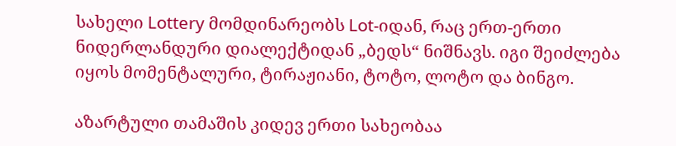სახელი Lottery მომდინარეობს Lot-იდან, რაც ერთ-ერთი ნიდერლანდური დიალექტიდან „ბედს“ ნიშნავს. იგი შეიძლება იყოს მომენტალური, ტირაჟიანი, ტოტო, ლოტო და ბინგო.

აზარტული თამაშის კიდევ ერთი სახეობაა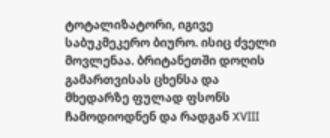ტოტალიზატორი, იგივე საბუკმეკერო ბიურო. ისიც ძველი მოვლენაა. ბრიტანეთში დოღის გამართვისას ცხენსა და მხედარზე ფულად ფსონს ჩამოდიოდნენ და რადგან XVIII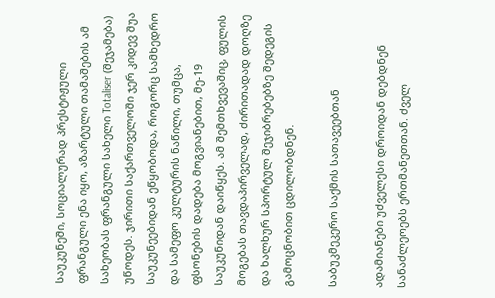საუკუნეში, სოციალურად პრესტიჟული ფრანგული ენა იყო, აზარტული თამაშების ამ სახეობას ფრანგული სახელი Totaliser (შეჯამება) უწოდეს. ჯირითი საქართველოში ჯერ კიდევ შუა საუკუნეებიდან ეწყობოდა, როგორც სამხედრო და სამეფო კულტურის ნაწილი, თუმცა, ფსონების დადება მოგვიანებით, მე-19 საუკუნიდან დაიწყეს. ამ შემთხვევაშიც, ფულის მოგებას თავდაპირველად, ძირითადად დოღზე და ხალხურ სპორტულ შეჯიბრებებზე შედეგის გამოცნობით ცდილობდნენ.

საბუკმეკერო საქმის სათავეებთან

ადამიანები უძველესი დროიდან დებდნენ სანაძლეოებს ერთმანეთთან. ძველ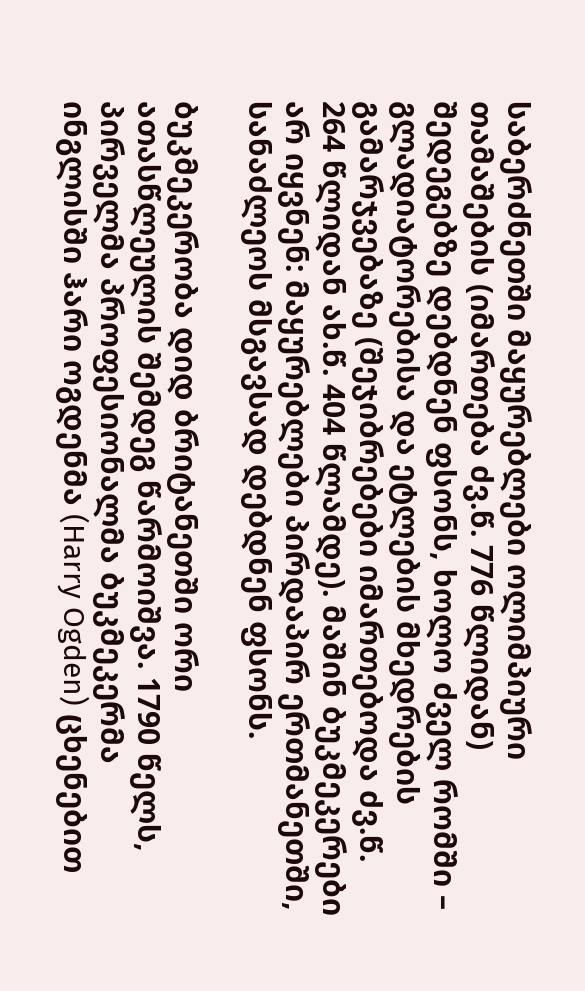საბერძნეთში მაყურებლები ოლიმპიური თამაშების (იმართება ძვ.წ. 776 წლიდან) შედეგებზე დებდნენ ფსონს, ხოლო ძველ რომში – გლადიატორებისა და ეტლების მხედრების გამარჯვებაზე (შეჯიბრებები იმართებოდა ძვ.წ. 264 წლიდან ახ.წ. 404 წლამდე). მაშინ ბუკმეკერები არ იყვნენ: მაყურებლები პირდაპირ ერთმანეთში, სანაძლეოს მსგავსად დებდნენ ფსონს.

ბუკმეკერობა დიდ ბრიტანეთში ორი ათასწლეულის შემდეგ წარმოიშვა. 1790 წელს, პირველმა პროფესიონალმა ბუკმეკერმა ინგლისში ჰარი ოგდენმა (Harry Ogden) ცხენებით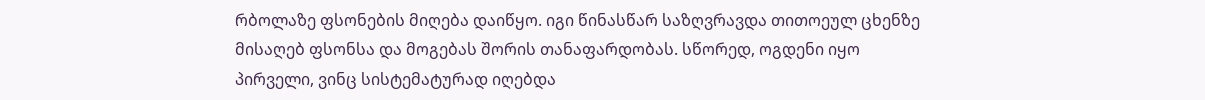რბოლაზე ფსონების მიღება დაიწყო. იგი წინასწარ საზღვრავდა თითოეულ ცხენზე მისაღებ ფსონსა და მოგებას შორის თანაფარდობას. სწორედ, ოგდენი იყო პირველი, ვინც სისტემატურად იღებდა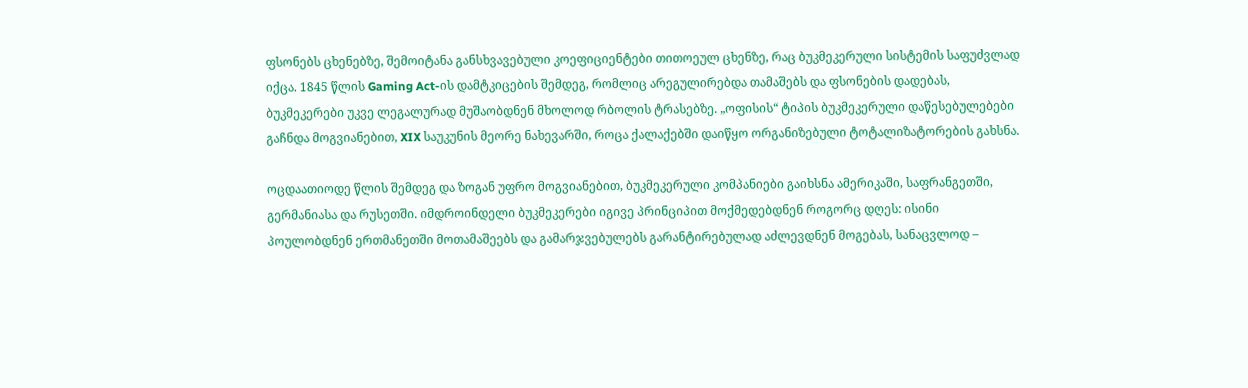ფსონებს ცხენებზე, შემოიტანა განსხვავებული კოეფიციენტები თითოეულ ცხენზე, რაც ბუკმეკერული სისტემის საფუძვლად იქცა. 1845 წლის Gaming Act-ის დამტკიცების შემდეგ, რომლიც არეგულირებდა თამაშებს და ფსონების დადებას, ბუკმეკერები უკვე ლეგალურად მუშაობდნენ მხოლოდ რბოლის ტრასებზე. „ოფისის“ ტიპის ბუკმეკერული დაწესებულებები გაჩნდა მოგვიანებით, XIX საუკუნის მეორე ნახევარში, როცა ქალაქებში დაიწყო ორგანიზებული ტოტალიზატორების გახსნა.

ოცდაათიოდე წლის შემდეგ და ზოგან უფრო მოგვიანებით, ბუკმეკერული კომპანიები გაიხსნა ამერიკაში, საფრანგეთში, გერმანიასა და რუსეთში. იმდროინდელი ბუკმეკერები იგივე პრინციპით მოქმედებდნენ როგორც დღეს: ისინი პოულობდნენ ერთმანეთში მოთამაშეებს და გამარჯვებულებს გარანტირებულად აძლევდნენ მოგებას, სანაცვლოდ –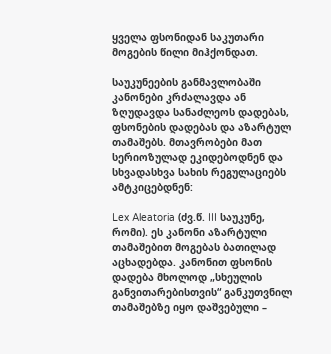ყველა ფსონიდან საკუთარი მოგების წილი მიჰქონდათ.

საუკუნეების განმავლობაში კანონები კრძალავდა ან ზღუდავდა სანაძლეოს დადებას, ფსონების დადებას და აზარტულ თამაშებს. მთავრობები მათ სერიოზულად ეკიდებოდნენ და სხვადასხვა სახის რეგულაციებს ამტკიცებდნენ:

Lex Aleatoria (ძვ.წ. III საუკუნე, რომი). ეს კანონი აზარტული თამაშებით მოგებას ბათილად აცხადებდა. კანონით ფსონის დადება მხოლოდ „სხეულის განვითარებისთვის“ განკუთვნილ თამაშებზე იყო დაშვებული –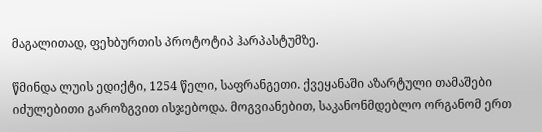მაგალითად, ფეხბურთის პროტოტიპ ჰარპასტუმზე.

წმინდა ლუის ედიქტი, 1254 წელი, საფრანგეთი. ქვეყანაში აზარტული თამაშები იძულებითი გაროზგვით ისჯებოდა. მოგვიანებით, საკანონმდებლო ორგანომ ერთ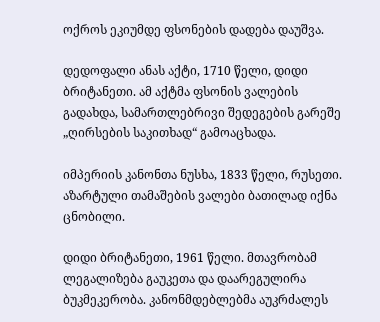ოქროს ეკიუმდე ფსონების დადება დაუშვა.

დედოფალი ანას აქტი, 1710 წელი, დიდი ბრიტანეთი. ამ აქტმა ფსონის ვალების გადახდა, სამართლებრივი შედეგების გარეშე „ღირსების საკითხად“ გამოაცხადა.

იმპერიის კანონთა ნუსხა, 1833 წელი, რუსეთი. აზარტული თამაშების ვალები ბათილად იქნა ცნობილი.

დიდი ბრიტანეთი, 1961 წელი. მთავრობამ ლეგალიზება გაუკეთა და დაარეგულირა ბუკმეკერობა. კანონმდებლებმა აუკრძალეს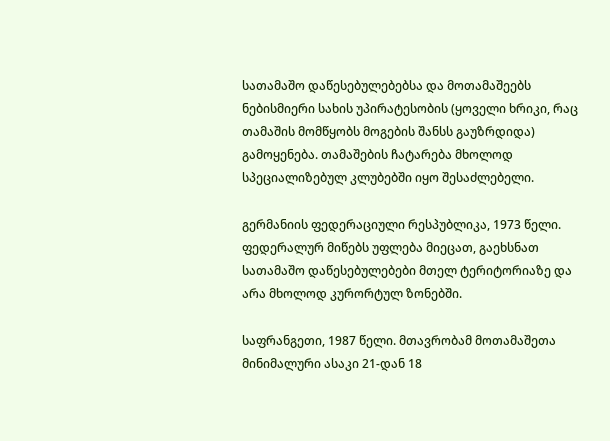სათამაშო დაწესებულებებსა და მოთამაშეებს ნებისმიერი სახის უპირატესობის (ყოველი ხრიკი, რაც თამაშის მომწყობს მოგების შანსს გაუზრდიდა) გამოყენება. თამაშების ჩატარება მხოლოდ სპეციალიზებულ კლუბებში იყო შესაძლებელი.

გერმანიის ფედერაციული რესპუბლიკა, 1973 წელი. ფედერალურ მიწებს უფლება მიეცათ, გაეხსნათ სათამაშო დაწესებულებები მთელ ტერიტორიაზე და არა მხოლოდ კურორტულ ზონებში.

საფრანგეთი, 1987 წელი. მთავრობამ მოთამაშეთა მინიმალური ასაკი 21-დან 18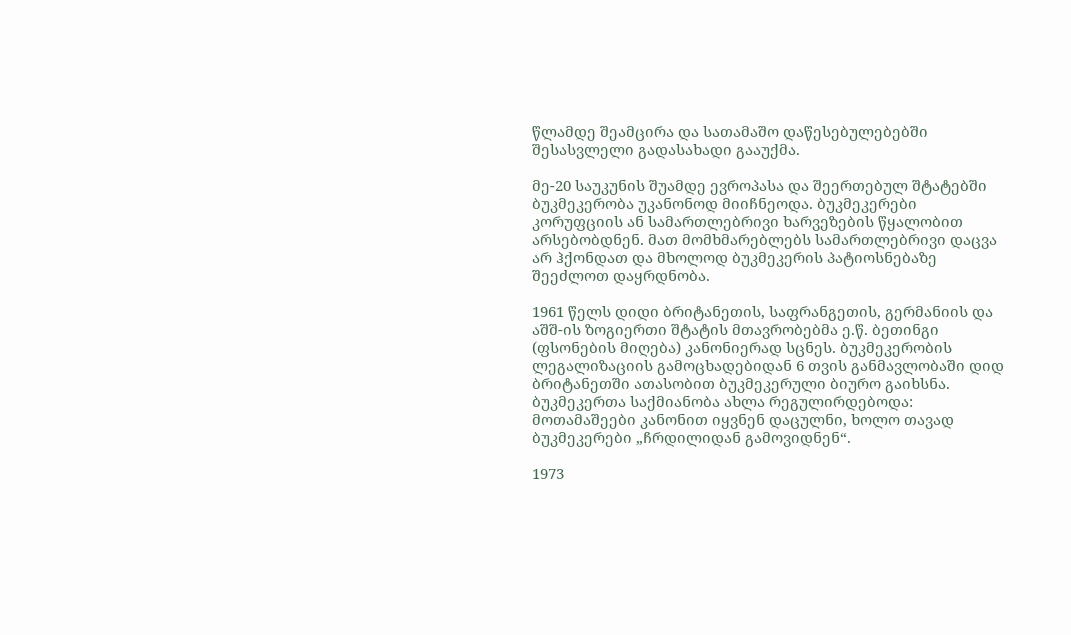წლამდე შეამცირა და სათამაშო დაწესებულებებში შესასვლელი გადასახადი გააუქმა.

მე-20 საუკუნის შუამდე ევროპასა და შეერთებულ შტატებში ბუკმეკერობა უკანონოდ მიიჩნეოდა. ბუკმეკერები კორუფციის ან სამართლებრივი ხარვეზების წყალობით არსებობდნენ. მათ მომხმარებლებს სამართლებრივი დაცვა არ ჰქონდათ და მხოლოდ ბუკმეკერის პატიოსნებაზე შეეძლოთ დაყრდნობა.

1961 წელს დიდი ბრიტანეთის, საფრანგეთის, გერმანიის და აშშ-ის ზოგიერთი შტატის მთავრობებმა ე.წ. ბეთინგი (ფსონების მიღება) კანონიერად სცნეს. ბუკმეკერობის ლეგალიზაციის გამოცხადებიდან 6 თვის განმავლობაში დიდ ბრიტანეთში ათასობით ბუკმეკერული ბიურო გაიხსნა. ბუკმეკერთა საქმიანობა ახლა რეგულირდებოდა: მოთამაშეები კანონით იყვნენ დაცულნი, ხოლო თავად ბუკმეკერები „ჩრდილიდან გამოვიდნენ“.

1973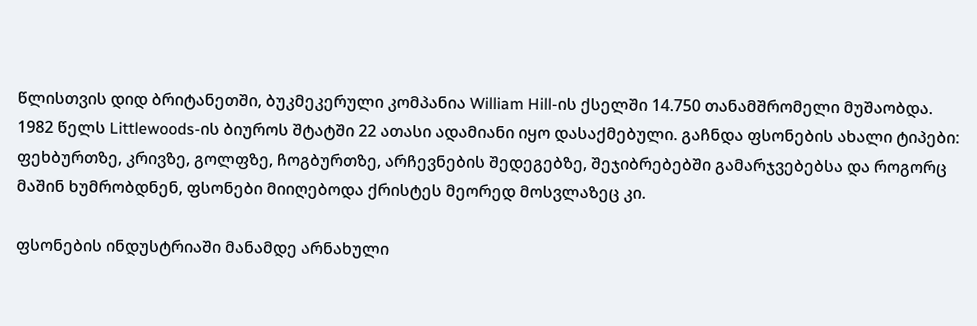წლისთვის დიდ ბრიტანეთში, ბუკმეკერული კომპანია William Hill-ის ქსელში 14.750 თანამშრომელი მუშაობდა. 1982 წელს Littlewoods-ის ბიუროს შტატში 22 ათასი ადამიანი იყო დასაქმებული. გაჩნდა ფსონების ახალი ტიპები: ფეხბურთზე, კრივზე, გოლფზე, ჩოგბურთზე, არჩევნების შედეგებზე, შეჯიბრებებში გამარჯვებებსა და როგორც მაშინ ხუმრობდნენ, ფსონები მიიღებოდა ქრისტეს მეორედ მოსვლაზეც კი.

ფსონების ინდუსტრიაში მანამდე არნახული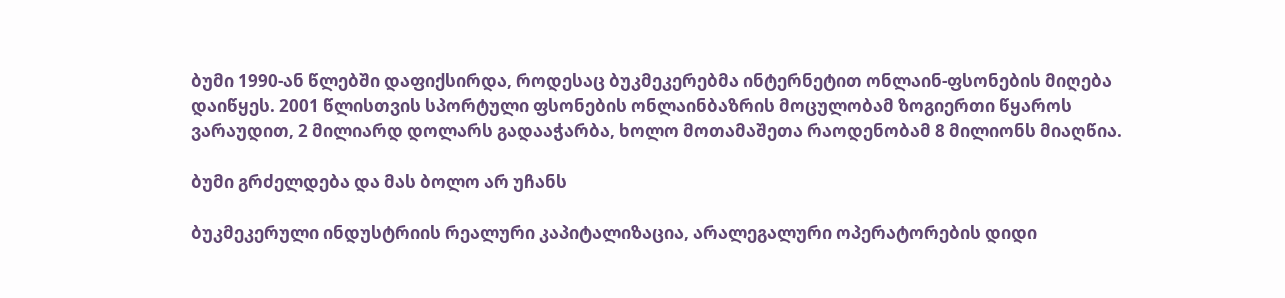ბუმი 1990-ან წლებში დაფიქსირდა, როდესაც ბუკმეკერებმა ინტერნეტით ონლაინ-ფსონების მიღება დაიწყეს. 2001 წლისთვის სპორტული ფსონების ონლაინბაზრის მოცულობამ ზოგიერთი წყაროს ვარაუდით, 2 მილიარდ დოლარს გადააჭარბა, ხოლო მოთამაშეთა რაოდენობამ 8 მილიონს მიაღწია.

ბუმი გრძელდება და მას ბოლო არ უჩანს

ბუკმეკერული ინდუსტრიის რეალური კაპიტალიზაცია, არალეგალური ოპერატორების დიდი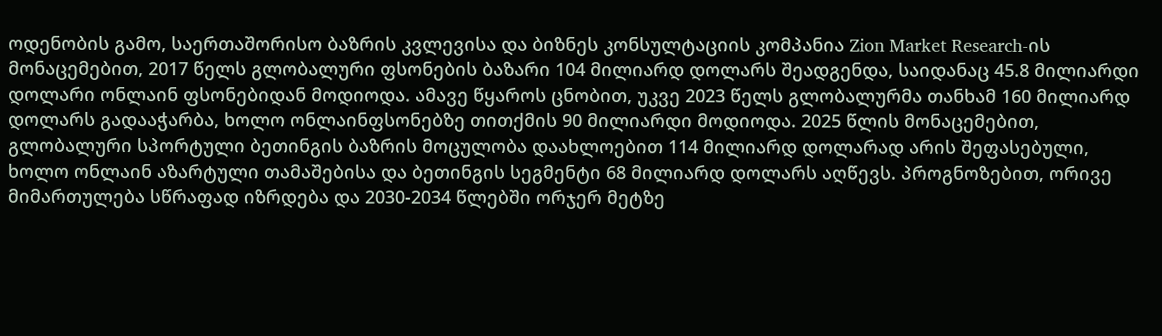ოდენობის გამო, საერთაშორისო ბაზრის კვლევისა და ბიზნეს კონსულტაციის კომპანია Zion Market Research-ის მონაცემებით, 2017 წელს გლობალური ფსონების ბაზარი 104 მილიარდ დოლარს შეადგენდა, საიდანაც 45.8 მილიარდი დოლარი ონლაინ ფსონებიდან მოდიოდა. ამავე წყაროს ცნობით, უკვე 2023 წელს გლობალურმა თანხამ 160 მილიარდ დოლარს გადააჭარბა, ხოლო ონლაინფსონებზე თითქმის 90 მილიარდი მოდიოდა. 2025 წლის მონაცემებით, გლობალური სპორტული ბეთინგის ბაზრის მოცულობა დაახლოებით 114 მილიარდ დოლარად არის შეფასებული, ხოლო ონლაინ აზარტული თამაშებისა და ბეთინგის სეგმენტი 68 მილიარდ დოლარს აღწევს. პროგნოზებით, ორივე მიმართულება სწრაფად იზრდება და 2030-2034 წლებში ორჯერ მეტზე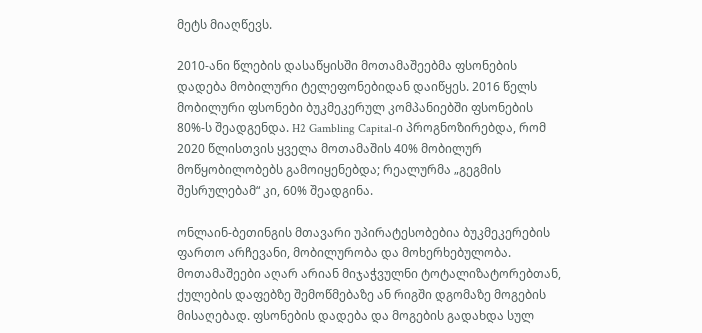მეტს მიაღწევს.

2010-ანი წლების დასაწყისში მოთამაშეებმა ფსონების დადება მობილური ტელეფონებიდან დაიწყეს. 2016 წელს მობილური ფსონები ბუკმეკერულ კომპანიებში ფსონების 80%-ს შეადგენდა. H2 Gambling Capital-ი პროგნოზირებდა, რომ 2020 წლისთვის ყველა მოთამაშის 40% მობილურ მოწყობილობებს გამოიყენებდა; რეალურმა „გეგმის შესრულებამ“ კი, 60% შეადგინა.

ონლაინ-ბეთინგის მთავარი უპირატესობებია ბუკმეკერების ფართო არჩევანი, მობილურობა და მოხერხებულობა. მოთამაშეები აღარ არიან მიჯაჭვულნი ტოტალიზატორებთან, ქულების დაფებზე შემოწმებაზე ან რიგში დგომაზე მოგების მისაღებად. ფსონების დადება და მოგების გადახდა სულ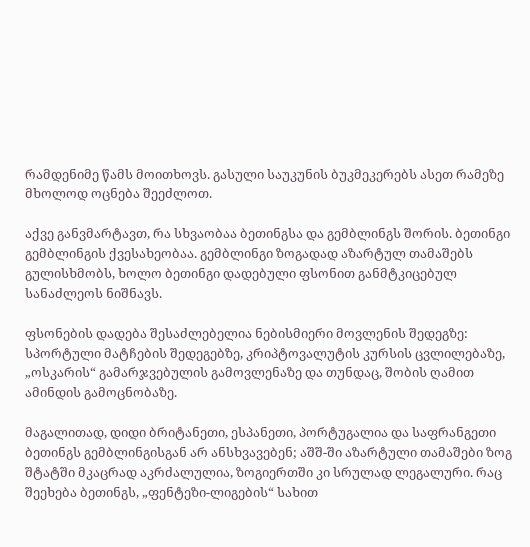რამდენიმე წამს მოითხოვს. გასული საუკუნის ბუკმეკერებს ასეთ რამეზე მხოლოდ ოცნება შეეძლოთ.

აქვე განვმარტავთ, რა სხვაობაა ბეთინგსა და გემბლინგს შორის. ბეთინგი გემბლინგის ქვესახეობაა. გემბლინგი ზოგადად აზარტულ თამაშებს გულისხმობს, ხოლო ბეთინგი დადებული ფსონით განმტკიცებულ სანაძლეოს ნიშნავს.

ფსონების დადება შესაძლებელია ნებისმიერი მოვლენის შედეგზე: სპორტული მატჩების შედეგებზე, კრიპტოვალუტის კურსის ცვლილებაზე, „ოსკარის“ გამარჯვებულის გამოვლენაზე და თუნდაც, შობის ღამით ამინდის გამოცნობაზე.

მაგალითად, დიდი ბრიტანეთი, ესპანეთი, პორტუგალია და საფრანგეთი ბეთინგს გემბლინგისგან არ ანსხვავებენ; აშშ-ში აზარტული თამაშები ზოგ შტატში მკაცრად აკრძალულია, ზოგიერთში კი სრულად ლეგალური. რაც შეეხება ბეთინგს, „ფენტეზი-ლიგების“ სახით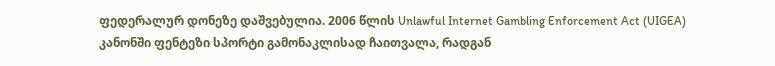ფედერალურ დონეზე დაშვებულია. 2006 წლის Unlawful Internet Gambling Enforcement Act (UIGEA) კანონში ფენტეზი სპორტი გამონაკლისად ჩაითვალა, რადგან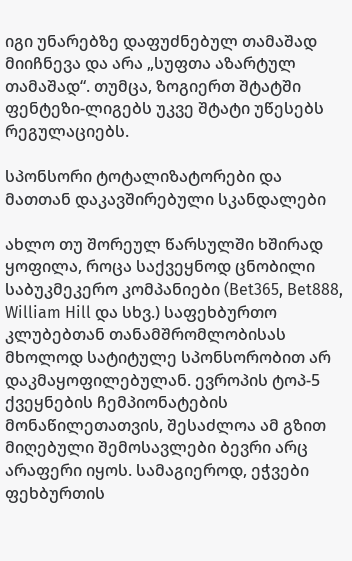იგი უნარებზე დაფუძნებულ თამაშად მიიჩნევა და არა „სუფთა აზარტულ თამაშად“. თუმცა, ზოგიერთ შტატში ფენტეზი-ლიგებს უკვე შტატი უწესებს რეგულაციებს.

სპონსორი ტოტალიზატორები და მათთან დაკავშირებული სკანდალები

ახლო თუ შორეულ წარსულში ხშირად ყოფილა, როცა საქვეყნოდ ცნობილი საბუკმეკერო კომპანიები (Bet365, Bet888, William Hill და სხვ.) საფეხბურთო კლუბებთან თანამშრომლობისას მხოლოდ სატიტულე სპონსორობით არ დაკმაყოფილებულან. ევროპის ტოპ-5 ქვეყნების ჩემპიონატების მონაწილეთათვის, შესაძლოა ამ გზით მიღებული შემოსავლები ბევრი არც არაფერი იყოს. სამაგიეროდ, ეჭვები ფეხბურთის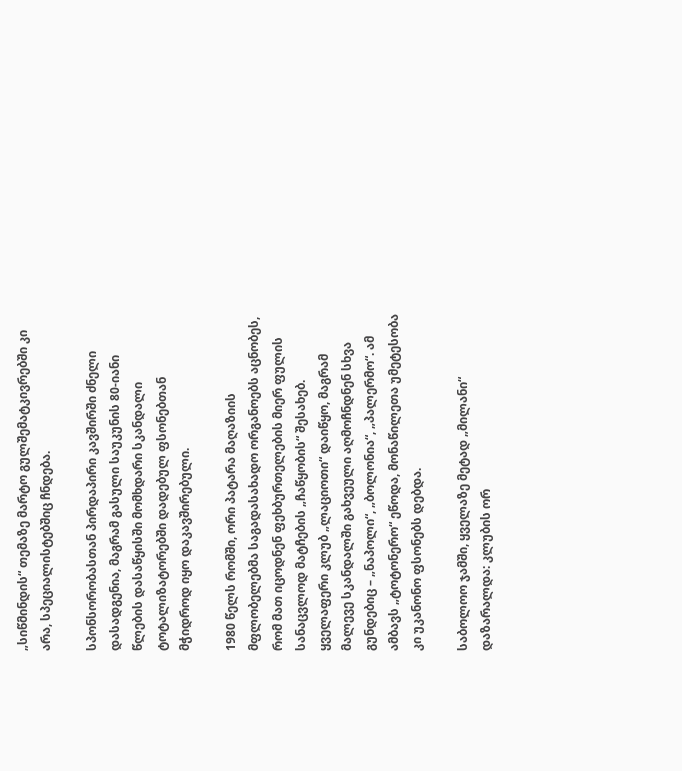„სიწმინდის“ თემაზე მარტო გულშემატკივრებში კი არა, სპეციალისტებშიც ჩნდება.

სპონსორობასთან პირდაპირი კავშირში ძნელი დასადგენია, მაგრამ გასული საუკუნის 80-იანი წლების დასაწყისში მომხდარი სკანდალი ტოტალიზატორებში დადებულ ფსონებთან მჭიდროდ იყო დაკავშირებული.

1980 წელს რომში, ორი პატარა მაღაზიის მფლობელებმა საგადასახადო ორგანოებს აცნობეს, რომ მათ იცოდნენ ფეხბურთელების მიერ ფულის სანაცვლოდ მატჩების „ჩაწყობის“ შესახებ. ყველაფერი კლუბ „ლაციოთი“ დაიწყო, მაგრამ მალევე სკანდალში გახვეული აღმოჩნდნენ სხვა გუნდებიც – „ნაპოლი“, „ბოლონია“, „პალერმო“. ამ ამბავს „ტოტონერო“ ეწოდა, მონაწილეთა უმეტესობა კი უკანონო ფსონებს დებდა.

საბოლოო ჯამში, ყველაზე მეტად „მილანი“ დაზარალდა: კლუბის ორ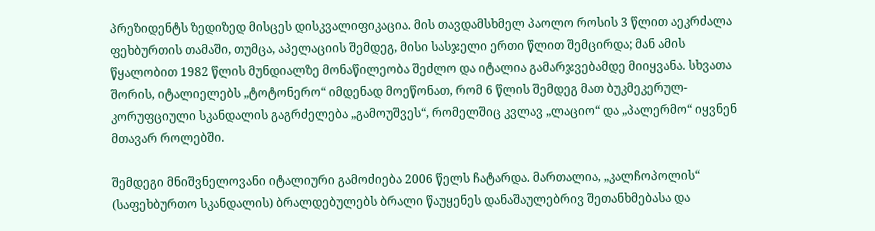პრეზიდენტს ზედიზედ მისცეს დისკვალიფიკაცია. მის თავდამსხმელ პაოლო როსის 3 წლით აეკრძალა ფეხბურთის თამაში, თუმცა, აპელაციის შემდეგ, მისი სასჯელი ერთი წლით შემცირდა; მან ამის წყალობით 1982 წლის მუნდიალზე მონაწილეობა შეძლო და იტალია გამარჯვებამდე მიიყვანა. სხვათა შორის, იტალიელებს „ტოტონერო“ იმდენად მოეწონათ, რომ 6 წლის შემდეგ მათ ბუკმეკერულ-კორუფციული სკანდალის გაგრძელება „გამოუშვეს“, რომელშიც კვლავ „ლაციო“ და „პალერმო“ იყვნენ მთავარ როლებში.

შემდეგი მნიშვნელოვანი იტალიური გამოძიება 2006 წელს ჩატარდა. მართალია, „კალჩოპოლის“ (საფეხბურთო სკანდალის) ბრალდებულებს ბრალი წაუყენეს დანაშაულებრივ შეთანხმებასა და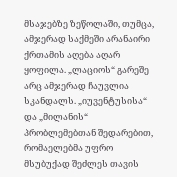მსაჯებზე ზეწოლაში, თუმცა, ამჯერად საქმეში არანაირი ქრთამის აღება აღარ ყოფილა. „ლაციოს“ გარეშე არც ამჯერად ჩაუვლია სკანდალს. „იუვენტუსისა“ და „მილანის“ პრობლემებთან შედარებით, რომაელებმა უფრო მსუბუქად შეძლეს თავის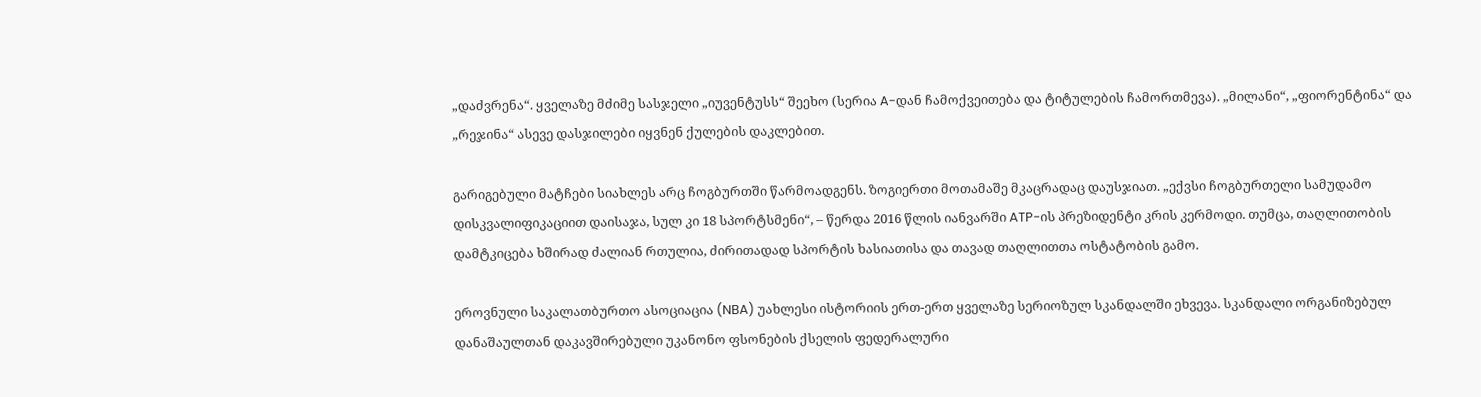„დაძვრენა“. ყველაზე მძიმე სასჯელი „იუვენტუსს“ შეეხო (სერია A-დან ჩამოქვეითება და ტიტულების ჩამორთმევა). „მილანი“, „ფიორენტინა“ და „რეჯინა“ ასევე დასჯილები იყვნენ ქულების დაკლებით.

გარიგებული მატჩები სიახლეს არც ჩოგბურთში წარმოადგენს. ზოგიერთი მოთამაშე მკაცრადაც დაუსჯიათ. „ექვსი ჩოგბურთელი სამუდამო დისკვალიფიკაციით დაისაჯა, სულ კი 18 სპორტსმენი“, – წერდა 2016 წლის იანვარში ATP-ის პრეზიდენტი კრის კერმოდი. თუმცა, თაღლითობის დამტკიცება ხშირად ძალიან რთულია, ძირითადად სპორტის ხასიათისა და თავად თაღლითთა ოსტატობის გამო.

ეროვნული საკალათბურთო ასოციაცია (NBA) უახლესი ისტორიის ერთ-ერთ ყველაზე სერიოზულ სკანდალში ეხვევა. სკანდალი ორგანიზებულ დანაშაულთან დაკავშირებული უკანონო ფსონების ქსელის ფედერალური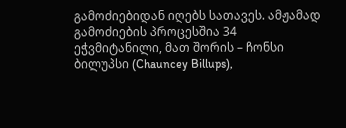გამოძიებიდან იღებს სათავეს. ამჟამად გამოძიების პროცესშია 34 ეჭვმიტანილი, მათ შორის – ჩონსი ბილუპსი (Chauncey Billups),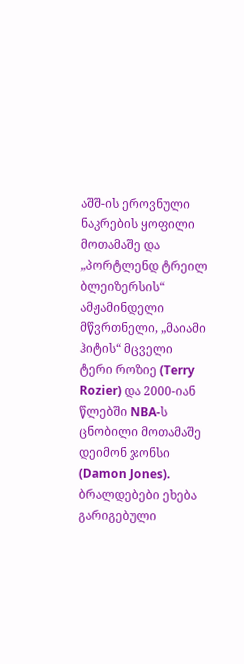აშშ-ის ეროვნული ნაკრების ყოფილი მოთამაშე და „პორტლენდ ტრეილ ბლეიზერსის“ ამჟამინდელი მწვრთნელი, „მაიამი ჰიტის“ მცველი ტერი როზიე (Terry Rozier) და 2000-იან წლებში NBA-ს ცნობილი მოთამაშე დეიმონ ჯონსი (Damon Jones). ბრალდებები ეხება გარიგებული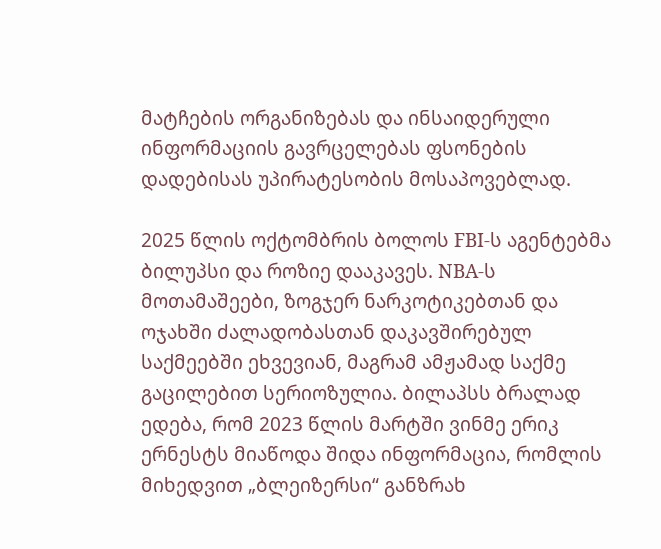მატჩების ორგანიზებას და ინსაიდერული ინფორმაციის გავრცელებას ფსონების დადებისას უპირატესობის მოსაპოვებლად.

2025 წლის ოქტომბრის ბოლოს FBI-ს აგენტებმა ბილუპსი და როზიე დააკავეს. NBA-ს მოთამაშეები, ზოგჯერ ნარკოტიკებთან და ოჯახში ძალადობასთან დაკავშირებულ საქმეებში ეხვევიან, მაგრამ ამჟამად საქმე გაცილებით სერიოზულია. ბილაპსს ბრალად ედება, რომ 2023 წლის მარტში ვინმე ერიკ ერნესტს მიაწოდა შიდა ინფორმაცია, რომლის მიხედვით „ბლეიზერსი“ განზრახ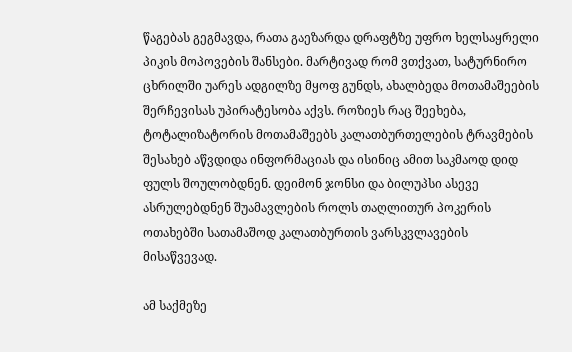წაგებას გეგმავდა, რათა გაეზარდა დრაფტზე უფრო ხელსაყრელი პიკის მოპოვების შანსები. მარტივად რომ ვთქვათ, სატურნირო ცხრილში უარეს ადგილზე მყოფ გუნდს, ახალბედა მოთამაშეების შერჩევისას უპირატესობა აქვს. როზიეს რაც შეეხება, ტოტალიზატორის მოთამაშეებს კალათბურთელების ტრავმების შესახებ აწვდიდა ინფორმაციას და ისინიც ამით საკმაოდ დიდ ფულს შოულობდნენ. დეიმონ ჯონსი და ბილუპსი ასევე ასრულებდნენ შუამავლების როლს თაღლითურ პოკერის ოთახებში სათამაშოდ კალათბურთის ვარსკვლავების მისაწვევად.

ამ საქმეზე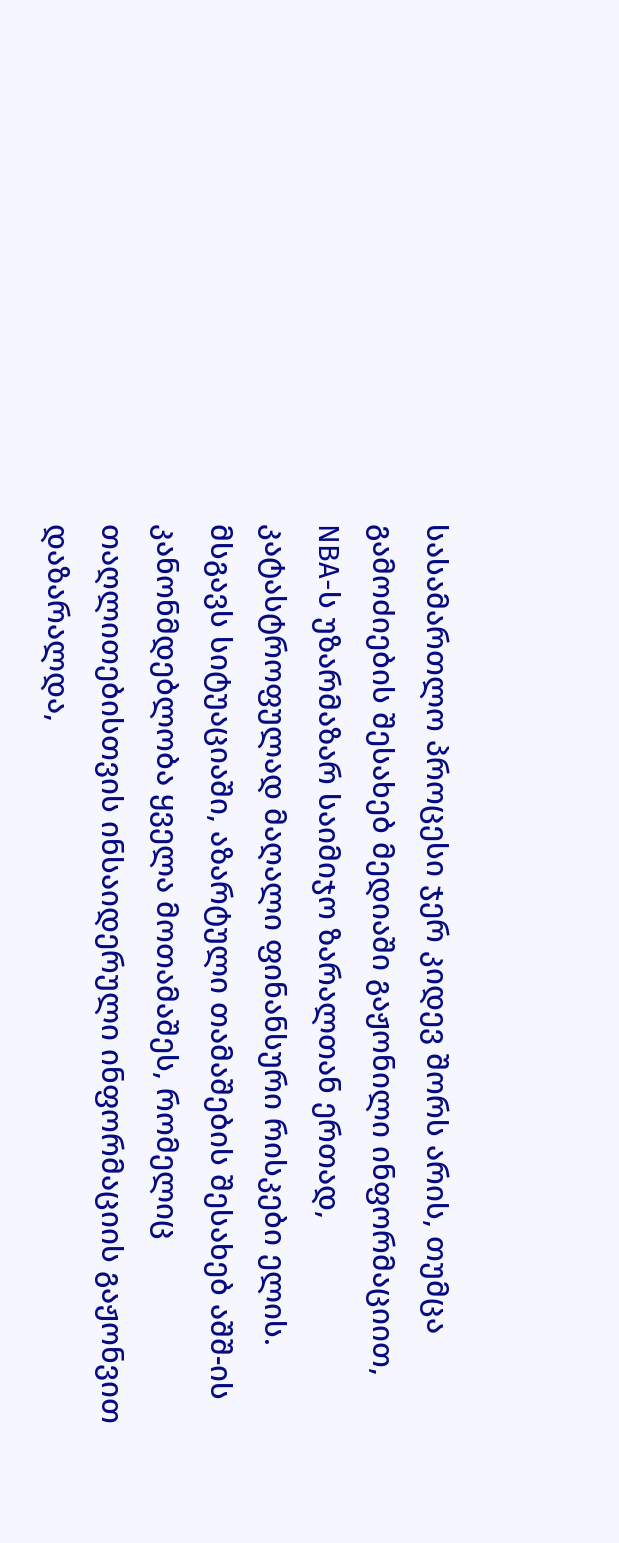სასამართლო პროცესი ჯერ კიდევ შორს არის, თუმცა გამოძიების შესახებ მედიაში გაჟონილი ინფორმაციით, NBA-ს უზარმაზარ საიმიჯო ზარალთან ერთად, კატასტროფულად მაღალი ფინანსური რისკები ელის. მსგავს სიტუაციაში, აზარტული თამაშების შესახებ აშშ-ის კანონმდებლობა ყველა მოთამაშეს, რომელიც თაღლითებისთვის ინსაიდერული ინფორმაციის გაჟონვით დაზარალდა,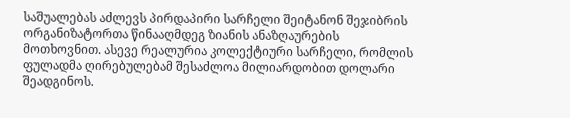საშუალებას აძლევს პირდაპირი სარჩელი შეიტანონ შეჯიბრის ორგანიზატორთა წინააღმდეგ ზიანის ანაზღაურების მოთხოვნით. ასევე რეალურია კოლექტიური სარჩელი, რომლის ფულადმა ღირებულებამ შესაძლოა მილიარდობით დოლარი შეადგინოს.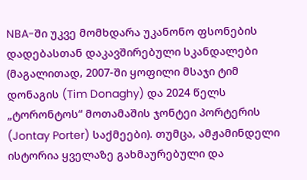NBA-ში უკვე მომხდარა უკანონო ფსონების დადებასთან დაკავშირებული სკანდალები (მაგალითად, 2007-ში ყოფილი მსაჯი ტიმ დონაგის (Tim Donaghy) და 2024 წელს „ტორონტოს“ მოთამაშის ჯონტეი პორტერის (Jontay Porter) საქმეები). თუმცა, ამჟამინდელი ისტორია ყველაზე გახმაურებული და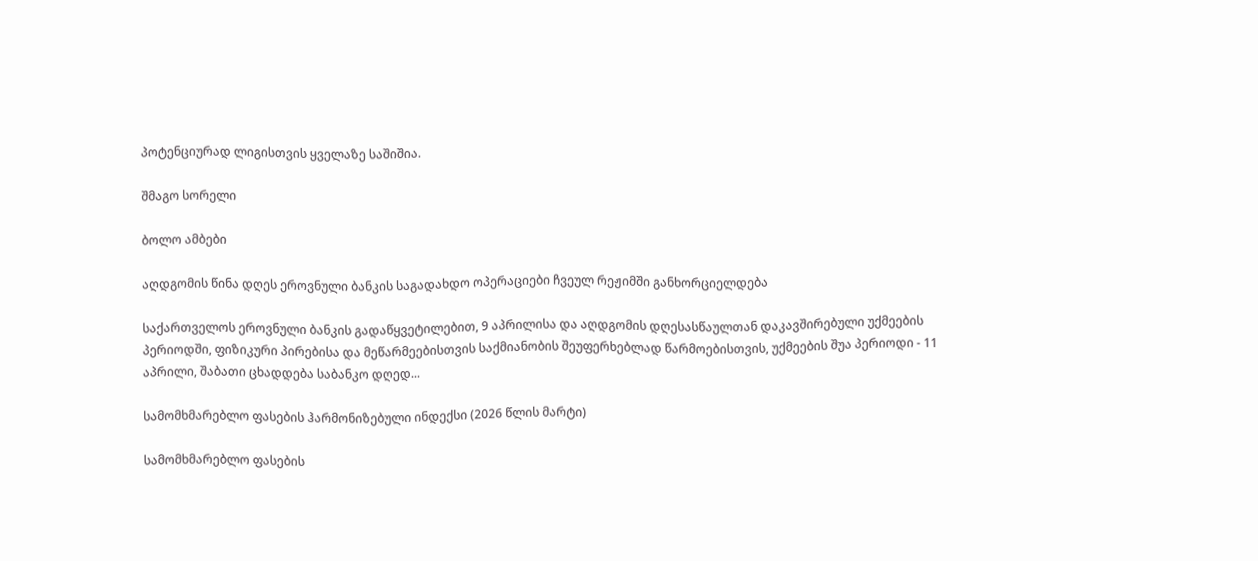პოტენციურად ლიგისთვის ყველაზე საშიშია.

შმაგო სორელი

ბოლო ამბები

აღდგომის წინა დღეს ეროვნული ბანკის საგადახდო ოპერაციები ჩვეულ რეჟიმში განხორციელდება

საქართველოს ეროვნული ბანკის გადაწყვეტილებით, 9 აპრილისა და აღდგომის დღესასწაულთან დაკავშირებული უქმეების პერიოდში, ფიზიკური პირებისა და მეწარმეებისთვის საქმიანობის შეუფერხებლად წარმოებისთვის, უქმეების შუა პერიოდი - 11 აპრილი, შაბათი ცხადდება საბანკო დღედ...

სამომხმარებლო ფასების ჰარმონიზებული ინდექსი (2026 წლის მარტი)

სამომხმარებლო ფასების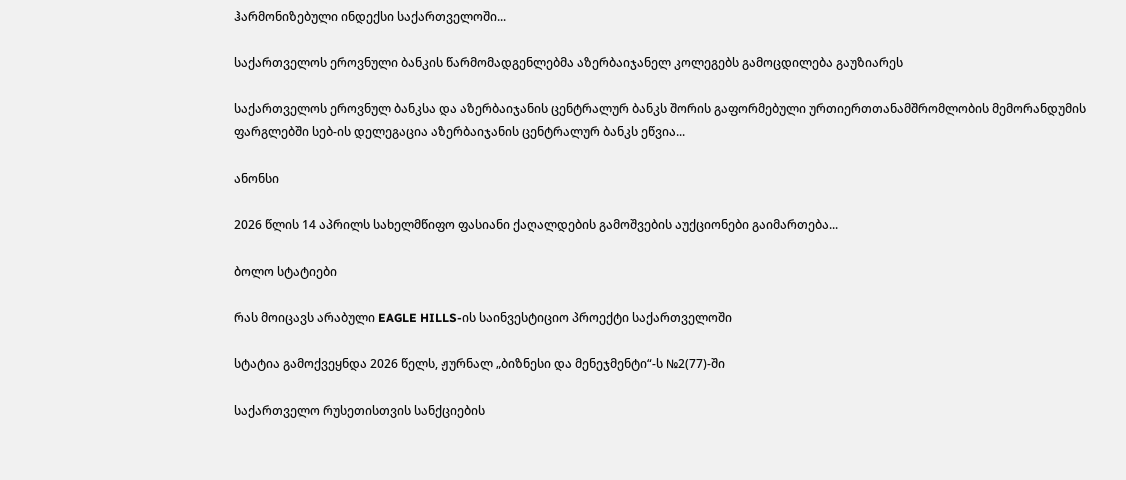ჰარმონიზებული ინდექსი საქართველოში...

საქართველოს ეროვნული ბანკის წარმომადგენლებმა აზერბაიჯანელ კოლეგებს გამოცდილება გაუზიარეს

საქართველოს ეროვნულ ბანკსა და აზერბაიჯანის ცენტრალურ ბანკს შორის გაფორმებული ურთიერთთანამშრომლობის მემორანდუმის ფარგლებში სებ-ის დელეგაცია აზერბაიჯანის ცენტრალურ ბანკს ეწვია...

ანონსი

2026 წლის 14 აპრილს სახელმწიფო ფასიანი ქაღალდების გამოშვების აუქციონები გაიმართება...

ბოლო სტატიები

რას მოიცავს არაბული EAGLE HILLS-ის საინვესტიციო პროექტი საქართველოში

სტატია გამოქვეყნდა 2026 წელს, ჟურნალ „ბიზნესი და მენეჯმენტი“-ს №2(77)-ში

საქართველო რუსეთისთვის სანქციების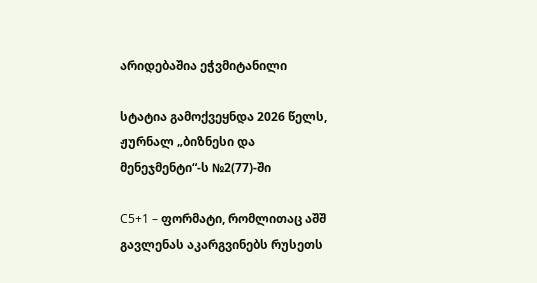არიდებაშია ეჭვმიტანილი

სტატია გამოქვეყნდა 2026 წელს, ჟურნალ „ბიზნესი და მენეჯმენტი“-ს №2(77)-ში

C5+1 – ფორმატი, რომლითაც აშშ გავლენას აკარგვინებს რუსეთს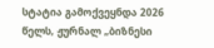სტატია გამოქვეყნდა 2026 წელს, ჟურნალ „ბიზნესი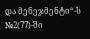და მენეჯმენტი“-ს №2(77)-ში